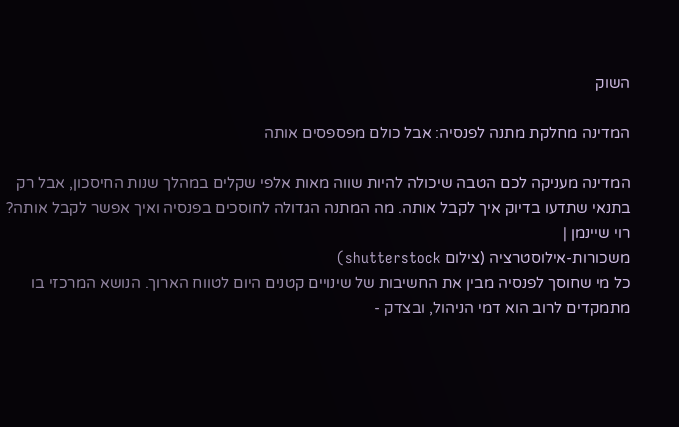השוק

המדינה מחלקת מתנה לפנסיה: אבל כולם מפספסים אותה

המדינה מעניקה לכם הטבה שיכולה להיות שווה מאות אלפי שקלים במהלך שנות החיסכון, אבל רק בתנאי שתדעו בדיוק איך לקבל אותה. מה המתנה הגדולה לחוסכים בפנסיה ואיך אפשר לקבל אותה?
רוי שיינמן |
משכורות-אילוסטרציה (צילום shutterstock)
כל מי שחוסך לפנסיה מבין את החשיבות של שינויים קטנים היום לטווח הארוך. הנושא המרכזי בו מתמקדים לרוב הוא דמי הניהול, ובצדק -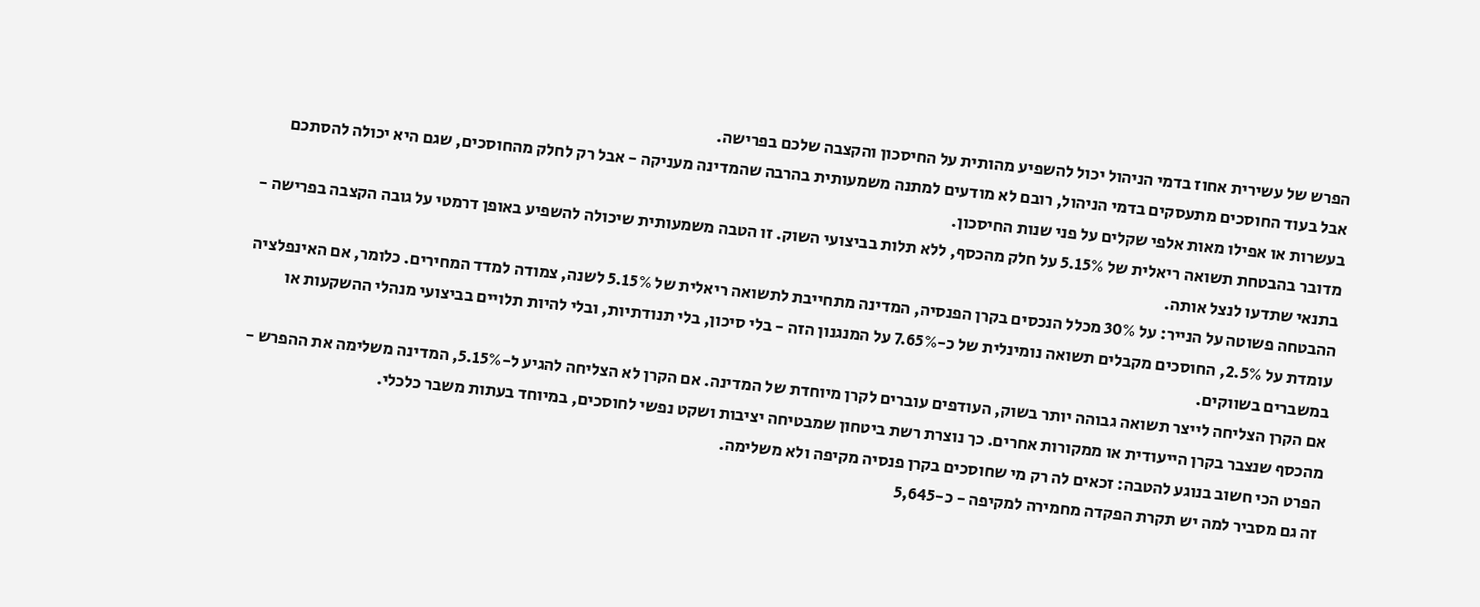הפרש של עשירית אחוז בדמי הניהול יכול להשפיע מהותית על החיסכון והקצבה שלכם בפרישה.
אבל בעוד החוסכים מתעסקים בדמי הניהול, רובם לא מודעים למתנה משמעותית בהרבה שהמדינה מעניקה - אבל רק לחלק מהחוסכים, שגם היא יכולה להסתכם בעשרות או אפילו מאות אלפי שקלים על פני שנות החיסכון.
מדובר בהבטחת תשואה ריאלית של 5.15% על חלק מהכסף, ללא תלות בביצועי השוק. זו הטבה משמעותית שיכולה להשפיע באופן דרמטי על גובה הקצבה בפרישה - בתנאי שתדעו לנצל אותה.
ההבטחה פשוטה על הנייר: על 30% מכלל הנכסים בקרן הפנסיה, המדינה מתחייבת לתשואה ריאלית של 5.15% לשנה, צמודה למדד המחירים. כלומר, אם האינפלציה עומדת על 2.5%, החוסכים מקבלים תשואה נומינלית של כ-7.65% על המנגנון הזה - בלי סיכון, בלי תנודתיות, ובלי להיות תלויים בביצועי מנהלי ההשקעות או במשברים בשווקים.
אם הקרן הצליחה לייצר תשואה גבוהה יותר בשוק, העודפים עוברים לקרן מיוחדת של המדינה. אם הקרן לא הצליחה להגיע ל-5.15%, המדינה משלימה את ההפרש - מהכסף שנצבר בקרן הייעודית או ממקורות אחרים. כך נוצרת רשת ביטחון שמבטיחה יציבות ושקט נפשי לחוסכים, במיוחד בעתות משבר כלכלי.
הפרט הכי חשוב בנוגע להטבה: זכאים לה רק מי שחוסכים בקרן פנסיה מקיפה ולא משלימה.
זה גם מסביר למה יש תקרת הפקדה מחמירה למקיפה - כ-5,645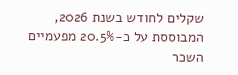שקלים לחודש בשנת 2026, המבוססת על כ-20.5% מפעמיים השכר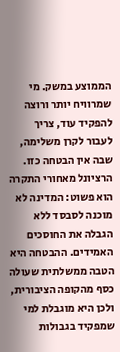הממוצע במשק. מי שמרוויח יותר ורוצה להפקיד עוד, צריך לעבור לקרן משלימה, שבה אין הבטחה כזו.
הרציונל מאחורי התקרה הוא פשוט: המדינה לא מוכנה לסבסד ללא הגבלה את החוסכים האמידים. ההבטחה היא הטבה ממשלתית שעולה כסף מהקופה הציבורית, ולכן היא מוגבלת למי שמפקיד בגבולות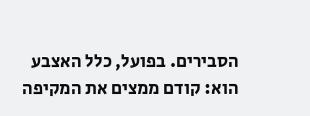הסבירים. בפועל, כלל האצבע הוא: קודם ממצים את המקיפה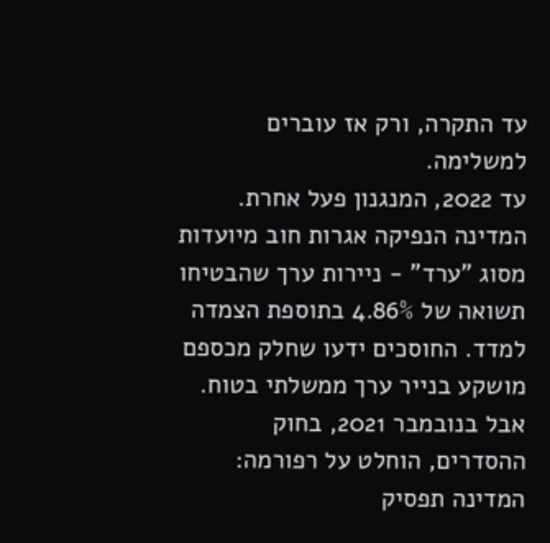עד התקרה, ורק אז עוברים למשלימה.
עד 2022, המנגנון פעל אחרת. המדינה הנפיקה אגרות חוב מיועדות מסוג "ערד" - ניירות ערך שהבטיחו תשואה של 4.86% בתוספת הצמדה למדד. החוסכים ידעו שחלק מכספם מושקע בנייר ערך ממשלתי בטוח. אבל בנובמבר 2021, בחוק ההסדרים, הוחלט על רפורמה: המדינה תפסיק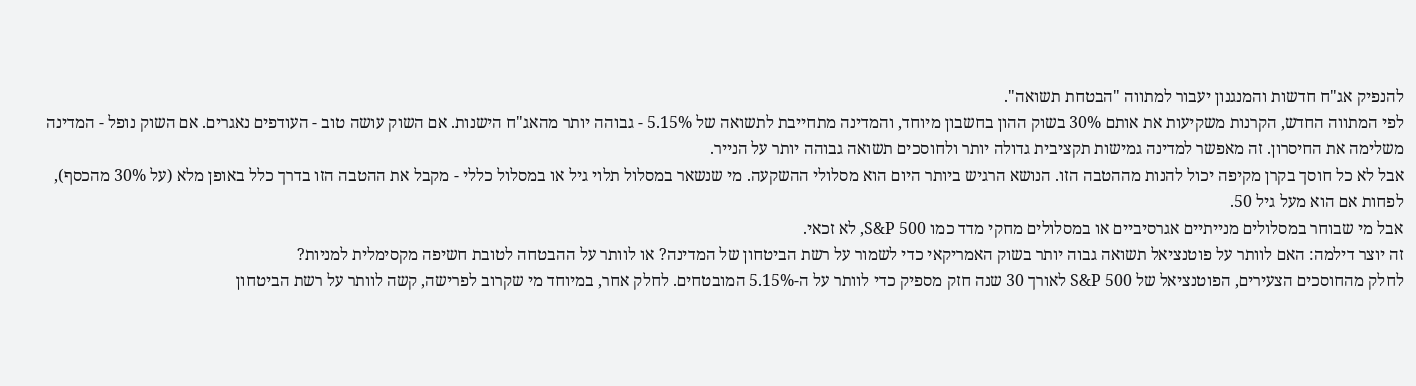להנפיק אג"ח חדשות והמנגנון יעבור למתווה "הבטחת תשואה".
לפי המתווה החדש, הקרנות משקיעות את אותם 30% בשוק ההון בחשבון מיוחד, והמדינה מתחייבת לתשואה של 5.15% - גבוהה יותר מהאג"ח הישנות. אם השוק עושה טוב - העודפים נאגרים. אם השוק נופל - המדינה משלימה את החיסרון. זה מאפשר למדינה גמישות תקציבית גדולה יותר ולחוסכים תשואה גבוהה יותר על הנייר.
אבל לא כל חוסך בקרן מקיפה יכול להנות מההטבה הזו. הנושא הרגיש ביותר היום הוא מסלולי ההשקעה. מי שנשאר במסלול תלוי גיל או במסלול כללי - מקבל את ההטבה הזו בדרך כלל באופן מלא (על 30% מהכסף), לפחות אם הוא מעל גיל 50.
אבל מי שבוחר במסלולים מנייתיים אגרסיביים או במסלולים מחקי מדד כמו S&P 500, לא זכאי.
זה יוצר דילמה: האם לוותר על פוטנציאל תשואה גבוה יותר בשוק האמריקאי כדי לשמור על רשת הביטחון של המדינה? או לוותר על ההבטחה לטובת חשיפה מקסימלית למניות?
לחלק מהחוסכים הצעירים, הפוטנציאל של S&P 500 לאורך 30 שנה חזק מספיק כדי לוותר על ה-5.15% המובטחים. לחלק אחר, במיוחד מי שקרוב לפרישה, קשה לוותר על רשת הביטחון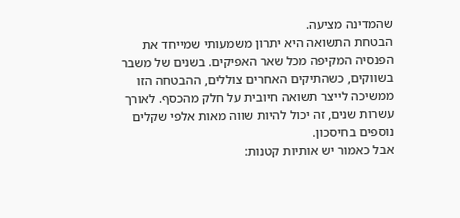שהמדינה מציעה.
הבטחת התשואה היא יתרון משמעותי שמייחד את הפנסיה המקיפה מכל שאר האפיקים. בשנים של משבר בשווקים, כשהתיקים האחרים צוללים, ההבטחה הזו ממשיכה לייצר תשואה חיובית על חלק מהכסף. לאורך עשרות שנים, זה יכול להיות שווה מאות אלפי שקלים נוספים בחיסכון.
אבל כאמור יש אותיות קטנות: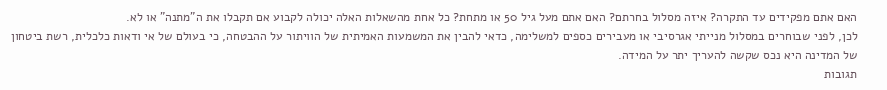האם אתם מפקידים עד התקרה? איזה מסלול בחרתם? האם אתם מעל גיל 50 או מתחת? כל אחת מהשאלות האלה יכולה לקבוע אם תקבלו את ה"מתנה" או לא.
לכן, לפני שבוחרים במסלול מנייתי אגרסיבי או מעבירים כספים למשלימה, כדאי להבין את המשמעות האמיתית של הוויתור על ההבטחה, כי בעולם של אי ודאות כלכלית, רשת ביטחון של המדינה היא נכס שקשה להעריך יתר על המידה.
תגובות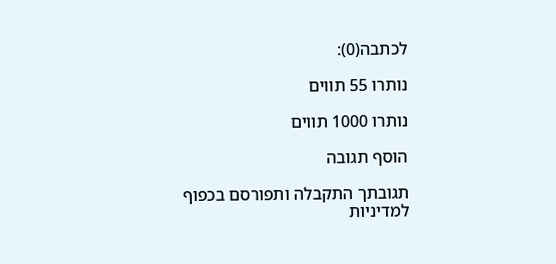לכתבה(0):

נותרו 55 תווים

נותרו 1000 תווים

הוסף תגובה

תגובתך התקבלה ותפורסם בכפוף למדיניות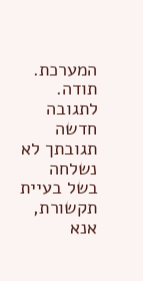המערכת.
תודה.
לתגובה חדשה
תגובתך לא נשלחה בשל בעיית תקשורת, אנא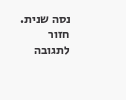נסה שנית.
חזור לתגובה